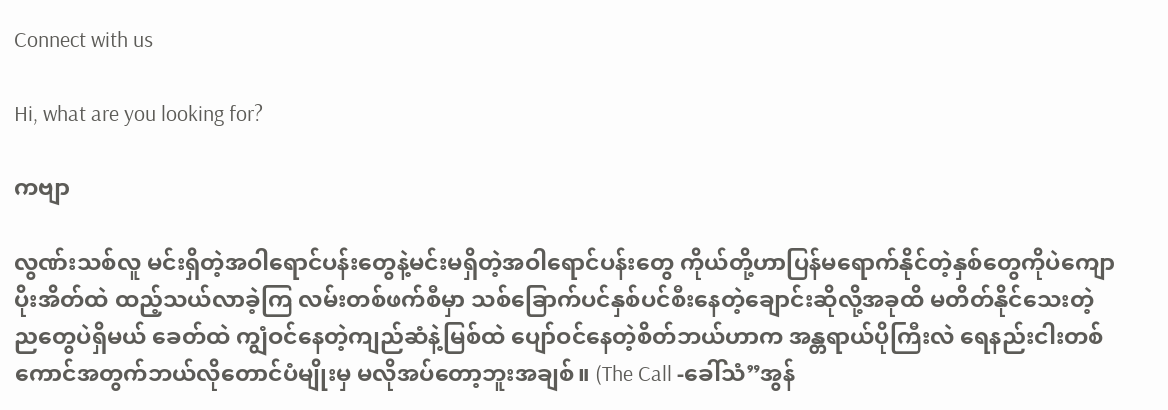Connect with us

Hi, what are you looking for?

ကဗျာ

လွဏ်းသစ်လူ မင်းရှိတဲ့အဝါရောင်ပန်းတွေနဲ့မင်းမရှိတဲ့အဝါရောင်ပန်းတွေ ကိုယ်တို့ဟာပြန်မရောက်နိုင်တဲ့နှစ်တွေကိုပဲကျောပိုးအိတ်ထဲ ထည့်သယ်လာခဲ့ကြ လမ်းတစ်ဖက်စီမှာ သစ်ခြောက်ပင်နှစ်ပင်စီးနေတဲ့ချောင်းဆိုလို့အခုထိ မတိတ်နိုင်သေးတဲ့ ညတွေပဲရှိမယ် ခေတ်ထဲ ကျွံဝင်နေတဲ့ကျည်ဆံနဲ့မြစ်ထဲ ပျော်ဝင်နေတဲ့စိတ်ဘယ်ဟာက အန္တရာယ်ပိုကြီးလဲ ရေနည်းငါးတစ်ကောင်အတွက်ဘယ်လိုတောင်ပံမျိုးမှ မလိုအပ်တော့ဘူးအချစ်။ (The Call -ခေါ်သံ”အွန်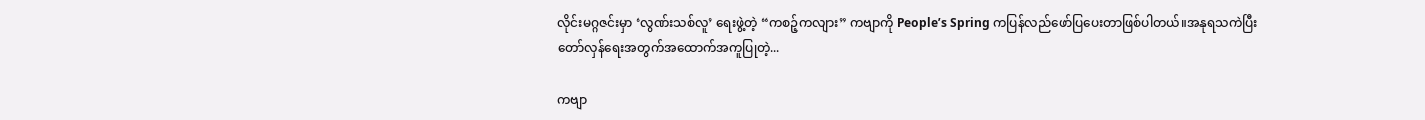လိုင်းမဂ္ဂဇင်းမှာ ‘လွဏ်းသစ်လူ’ ရေးဖွဲ့တဲ့ “ကစဉ့်ကလျား” ကဗျာကို People’s Spring ကပြန်လည်ဖော်ပြပေးတာဖြစ်ပါတယ်။အနုရသကဲပြီးတော်လှန်ရေးအတွက်အထောက်အကူပြုတဲ့...

ကဗျာ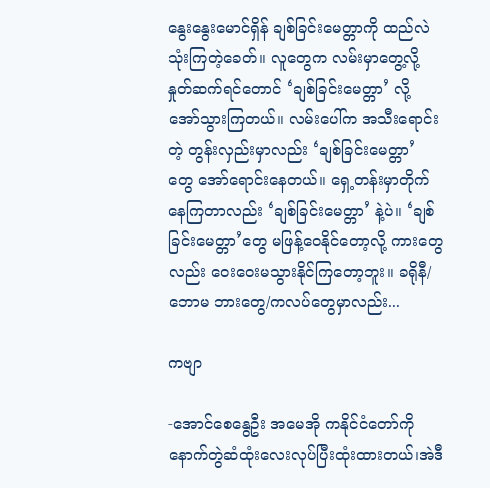နွေးနွေးမောင်ရှိန် ချစ်ခြင်းမေတ္တာကို ထည်လဲသုံးကြတဲ့ခေတ်။ လူတွေက လမ်းမှာတွေ့လို့ နှုတ်ဆက်ရင်တောင် ‘ချစ်ခြင်းမေတ္တာ’ လို့ အော်သွားကြတယ်။ လမ်းပေါ်က အသီးရောင်းတဲ့ တွန်းလှည်းမှာလည်း ‘ချစ်ခြင်းမေတ္တာ’ တွေ အော်ရောင်းနေတယ်။ ရှေ့တန်းမှာတိုက်နေကြတာလည်း ‘ချစ်ခြင်းမေတ္တာ’ နဲ့ပဲ။ ‘ချစ်ခြင်းမေတ္တာ’တွေ မဖြန့်ဝေနိုင်တော့လို့ ကားတွေလည်း ဝေးဝေးမသွားနိုင်ကြတော့ဘူး။ ခရိုနီ/ဘောမ ဘားတွေ/ကလပ်တွေမှာလည်း...

ကဗျာ

-အောင်စေနွေဦး အမေအို ကနိုင်ငံတော်ကိုနောက်တွဲဆံထုံးလေးလုပ်ပြီးထုံးထားတယ်၊အဲဒီ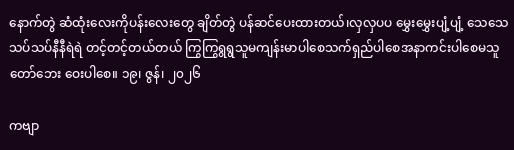နောက်တွဲ ဆံထုံးလေးကိုပန်းလေးတွေ ချိတ်တွဲ ပန်ဆင်ပေးထားတယ်၊လှလှပပ မွှေးမွှေးပျံ့ပျံ့ သေသေသပ်သပ်နီနီရဲရဲ တင့်တင့်တယ်တယ် ကြွကြွရွရွသူမကျန်းမာပါစေသက်ရှည်ပါစေအနာကင်းပါစေမသူတော်ဘေး ဝေးပါစေ။ ၁၉၊ ဇွန်၊ ၂၀၂၆

ကဗျာ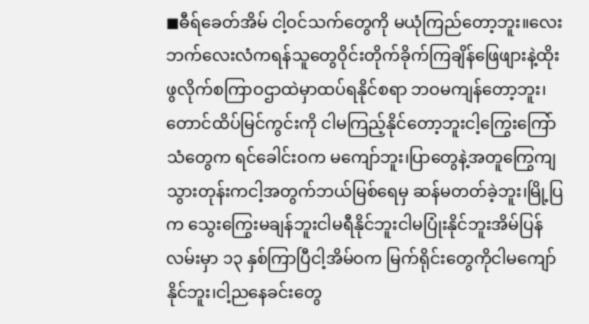◼ဓီရ်ခေတ်အိမ် ငါ့ဝင်သက်တွေကို မယုံကြည်တော့ဘူး။လေးဘက်လေးလံကရန်သူတွေဝိုင်းတိုက်ခိုက်ကြချိန်ဖြေဖျားနဲ့ထိုးဖွလိုက်စကြာဝဌာထဲမှာထပ်ရနိုင်စရာ ဘဝမကျန်တော့ဘူး၊တောင်ထိပ်မြင်ကွင်းကို ငါမကြည့်နိုင်တော့ဘူးငါ့ကြွေးကြော်သံတွေက ရင်ခေါင်းဝက မကျော်ဘူး၊ပြာတွေနဲ့အတူကြွေကျသွားတုန်းကငါ့အတွက်ဘယ်မြစ်ရေမှ ဆန်မတတ်ခဲ့ဘူး၊မြို့ပြက သွေးကြွေးမချန်ဘူးငါမရီနိုင်ဘူးငါမပြုံးနိုင်ဘူးအိမ်ပြန်လမ်းမှာ ၁၃ နှစ်ကြာပြီငါ့အိမ်ဝက မြက်ရိုင်းတွေကိုငါမကျော်နိုင်ဘူး၊ငါ့ညနေခင်းတွေ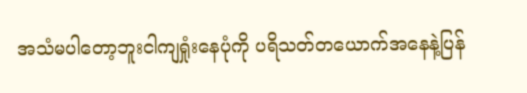အသံမပါတော့ဘူးငါကျရှုံးနေပုံကို ပရိသတ်တယောက်အနေနဲ့ပြန်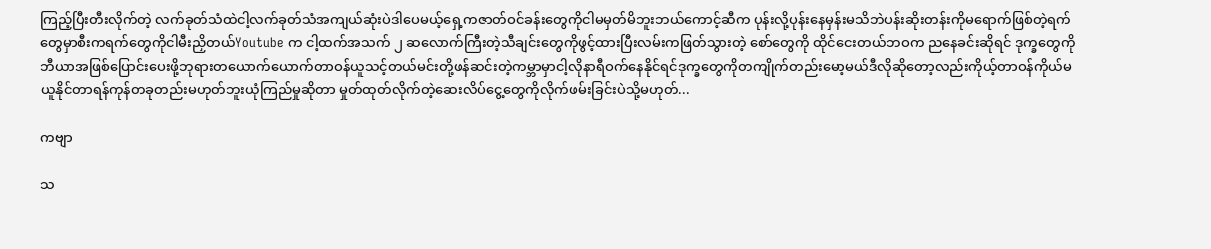ကြည့်ပြီးတီးလိုက်တဲ့ လက်ခုတ်သံထဲငါ့လက်ခုတ်သံအကျယ်ဆုံးပဲဒါပေမယ့်ရှေ့ကဇာတ်ဝင်ခန်းတွေကိုငါမမှတ်မိဘူးဘယ်ကောင့်ဆီက ပုန်းလို့ပုန်းနေမှန်းမသိဘဲပန်းဆိုးတန်းကိုမရောက်ဖြစ်တဲ့ရက်တွေမှာစီးကရက်တွေကိုငါမီးညှိတယ်Youtube က ငါ့ထက်အသက် ၂ ဆလောက်ကြီးတဲ့သီချင်းတွေကိုဖွင့်ထားပြီးလမ်းကဖြတ်သွားတဲ့ စော်တွေကို ထိုင်ငေးတယ်ဘဝက ညနေခင်းဆိုရင် ဒုက္ခတွေကိုဘီယာအဖြစ်ပြောင်းပေးဖို့ဘုရားတယောက်ယောက်တာဝန်ယူသင့်တယ်မင်းတို့ဖန်ဆင်းတဲ့ကမ္ဘာမှာငါ့လိုနာရီဝက်နေနိုင်ရင်ဒုက္ခတွေကိုတကျိုက်တည်းမော့မယ်ဒီလိုဆိုတော့လည်းကိုယ့်တာဝန်ကိုယ်မယူနိုင်တာရန်ကုန်တခုတည်းမဟုတ်ဘူးယုံကြည်မှုဆိုတာ မှုတ်ထုတ်လိုက်တဲ့ဆေးလိပ်ငွေ့တွေကိုလိုက်ဖမ်းခြင်းပဲသို့မဟုတ်...

ကဗျာ

သ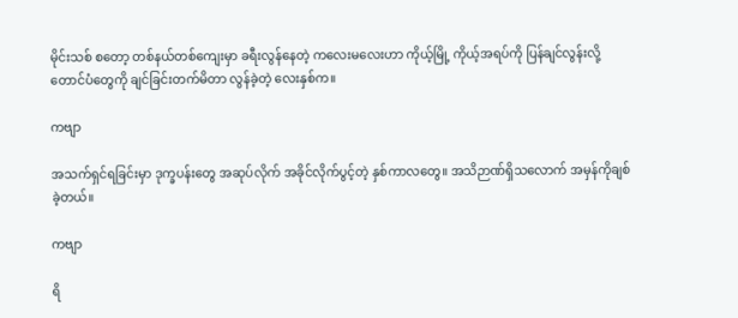မိုင်းသစ် စတော့ တစ်နယ်တစ်ကျေးမှာ ခရီးလွန်နေတဲ့ ကလေးမလေးဟာ ကိုယ့်မြို့ ကိုယ့်အရပ်ကို ပြန်ချင်လွန်းလို့ တောင်ပံတွေကို ချင်ခြင်းတက်မိတာ လွန်ခဲ့တဲ့ လေးနှစ်က။

ကဗျာ

အသက်ရှင်ရခြင်းမှာ ဒုက္ခပန်းတွေ အဆုပ်လိုက် အခိုင်လိုက်ပွင့်တဲ့ နှစ်ကာလတွေ။ အသိဉာဏ်ရှိသလောက် အမှန်ကိုချစ်ခဲ့တယ်။

ကဗျာ

ရိ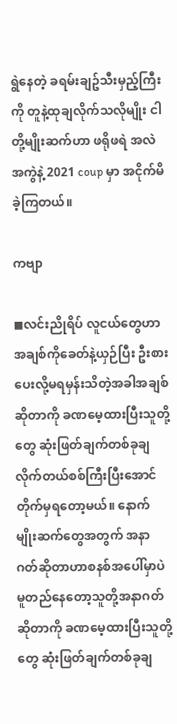ရွဲနေတဲ့ ခရမ်းချဥ်သီးမှည့်ကြီးကို တူနဲ့ထုချလိုက်သလိုမျိုး ငါတို့မျိုးဆက်ဟာ ဖရိုဖရဲ အလဲအကွဲနဲ့ 2021 coup မှာ အငိုက်မိခဲ့ကြတယ်။

ကဗျာ

◼လင်းညိုရိပ် လူငယ်တွေဟာ အချစ်ကိုခေတ်နဲ့ယှဉ်ပြီး ဦးစားပေးလို့မရမှန်းသိတဲ့အခါအချစ်ဆိုတာကို ခဏမေ့ထားပြီးသူတို့တွေ ဆုံးဖြတ်ချက်တစ်ခုချလိုက်တယ်စစ်ကြီးပြီးအောင်တိုက်မှရတော့မယ်။ နောက်မျိုးဆက်တွေအတွက် အနာဂတ်ဆိုတာဟာစနစ်အပေါ်မှာပဲ မူတည်နေတော့သူတို့အနာဂတ်ဆိုတာကို ခဏမေ့ထားပြီးသူတို့တွေ ဆုံးဖြတ်ချက်တစ်ခုချ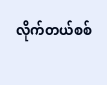လိုက်တယ်စစ်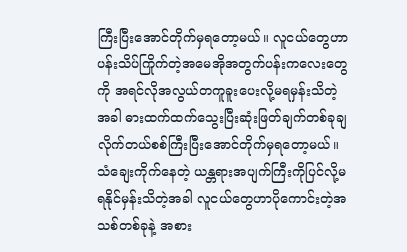ကြီးပြီးအောင်တိုက်မှရတော့မယ်။ လူငယ်တွေဟာ ပန်းသိပ်ကြိုက်တဲ့အမေအိုအတွက်ပန်းကလေးတွေကို အရင်လိုအလွယ်တကူခူးပေးလို့မရမှန်းသိတဲ့အခါ ဓားထက်ထက်သွေးပြီးဆုံးဖြတ်ချက်တစ်ခုချလိုက်တယ်စစ်ကြီးပြီးအောင်တိုက်မှရတော့မယ်။ သံချေးကိုက်နေတဲ့ ယန္တရားအပျက်ကြီးကိုပြင်လို့မရနိုင်မှန်းသိတဲ့အခါ လူငယ်တွေဟာပိုကောင်းတဲ့အသစ်တစ်ခုနဲ့ အစား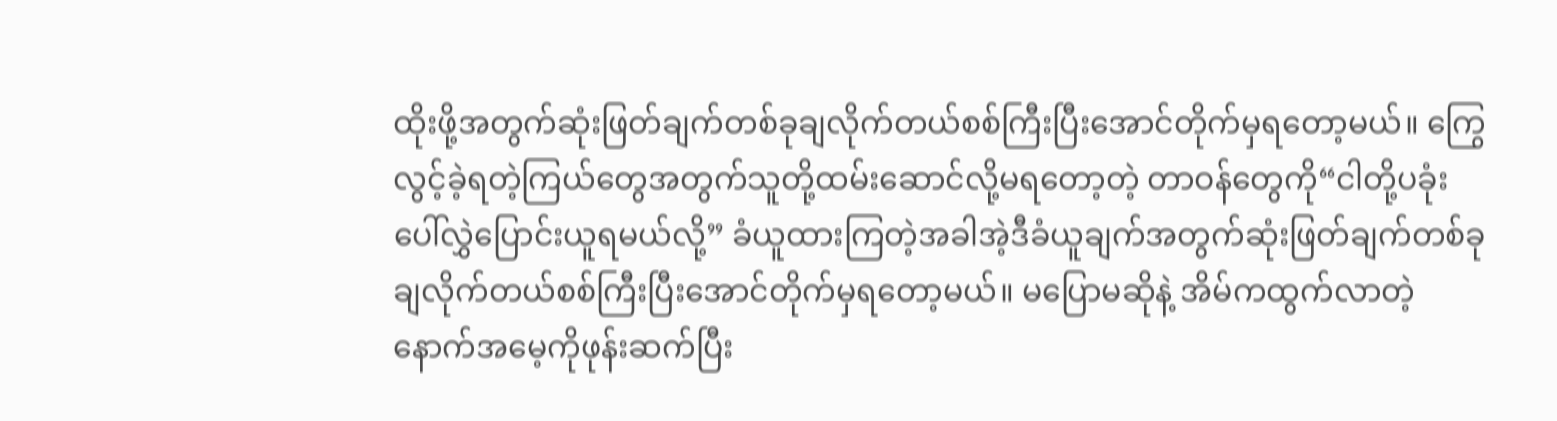ထိုးဖို့အတွက်ဆုံးဖြတ်ချက်တစ်ခုချလိုက်တယ်စစ်ကြီးပြီးအောင်တိုက်မှရတော့မယ်။ ကြွေလွင့်ခဲ့ရတဲ့ကြယ်တွေအတွက်သူတို့ထမ်းဆောင်လို့မရတော့တဲ့ တာဝန်တွေကို“ငါတို့ပခုံးပေါ်လွှဲပြောင်းယူရမယ်လို့” ခံယူထားကြတဲ့အခါအဲ့ဒီခံယူချက်အတွက်ဆုံးဖြတ်ချက်တစ်ခုချလိုက်တယ်စစ်ကြီးပြီးအောင်တိုက်မှရတော့မယ်။ မပြောမဆိုနဲ့ အိမ်ကထွက်လာတဲ့နောက်အမေ့ကိုဖုန်းဆက်ပြီး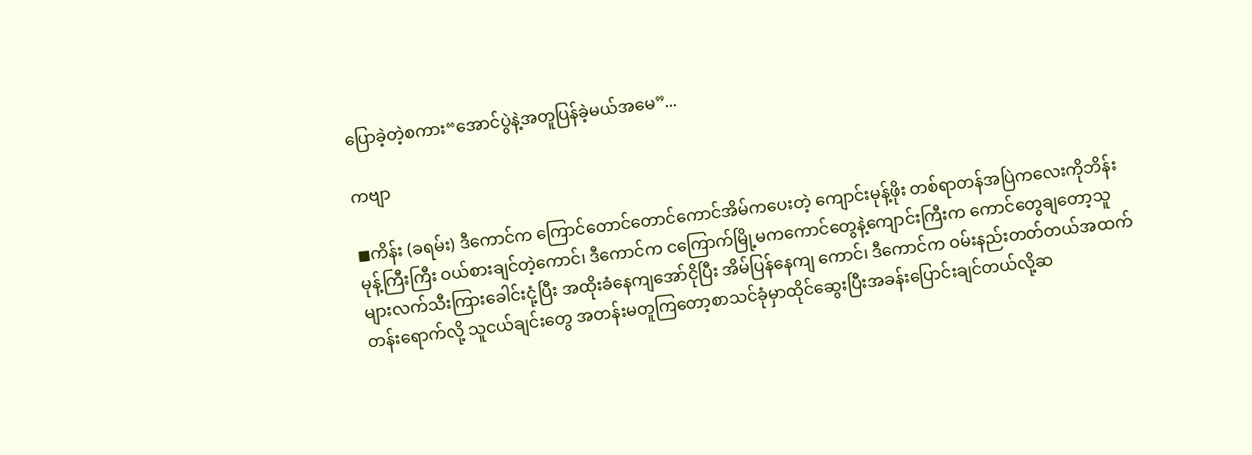ပြောခဲ့တဲ့စကား“အောင်ပွဲနဲ့အတူပြန်ခဲ့မယ်အမေ”...

ကဗျာ

◼ကိန်း (ခရမ်း) ဒီကောင်က ကြောင်တောင်တောင်ကောင်အိမ်ကပေးတဲ့ ကျောင်းမုန့်ဖိုး တစ်ရာတန်အပြဲကလေးကိုဘိန်းမုန့်ကြီးကြီး ဝယ်စားချင်တဲ့ကောင်၊ ဒီကောင်က ငကြောက်မြို့မကကောင်တွေနဲ့ကျောင်းကြီးက ကောင်တွေချတော့သူများလက်သီးကြားခေါင်းငုံ့ပြီး အထိုးခံနေကျအော်ငိုပြီး အိမ်ပြန်နေကျ ကောင်၊ ဒီကောင်က ဝမ်းနည်းတတ်တယ်အထက်တန်းရောက်လို့ သူငယ်ချင်းတွေ အတန်းမတူကြတော့စာသင်ခုံမှာထိုင်ဆွေးပြီးအခန်းပြောင်းချင်တယ်လို့ဆ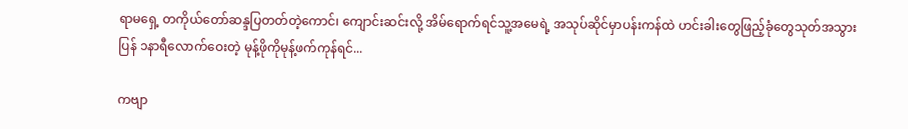ရာမရှေ့ တကိုယ်တော်ဆန္ဒပြတတ်တဲ့ကောင်၊ ကျောင်းဆင်းလို့ အိမ်ရောက်ရင်သူ့အမေရဲ့ အသုပ်ဆိုင်မှာပန်းကန်ထဲ ဟင်းခါးတွေဖြည့်ခုံတွေသုတ်အသွားပြန် ၁နာရီလောက်ဝေးတဲ့ မုန့်ဖိုကိုမုန့်ဖက်ကုန်ရင်...

ကဗျာ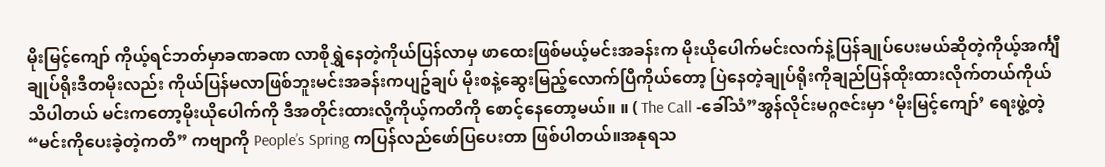မိုးမြင့်ကျော် ကိုယ့်ရင်ဘတ်မှာခဏခဏ လာစိုရွှဲနေတဲ့ကိုယ်ပြန်လာမှ ဖာထေးဖြစ်မယ့်မင်းအခန်းက မိုးယိုပေါက်မင်းလက်နဲ့ပြန်ချုပ်ပေးမယ်ဆိုတဲ့ကိုယ့်အင်္ကျီချုပ်ရိုးဒီတမိုးလည်း ကိုယ်ပြန်မလာဖြစ်ဘူးမင်းအခန်းကပျဥ်ချပ် မိုးစနဲ့ဆွေးမြည့်လောက်ပြီကိုယ်တော့ ပြဲနေတဲ့ချုပ်ရိုးကိုချည်ပြန်ထိုးထားလိုက်တယ်ကိုယ်သိပါတယ် မင်းကတော့မိုးယိုပေါက်ကို ဒီအတိုင်းထားလို့ကိုယ့်ကတိကို စောင့်နေတော့မယ်။ ။ ( The Call -ခေါ်သံ”အွန်လိုင်းမဂ္ဂဇင်းမှာ ‘မိုးမြင့်ကျော်’ ရေးဖွဲ့တဲ့ “မင်းကိုပေးခဲ့တဲ့ကတိ” ကဗျာကို People’s Spring ကပြန်လည်ဖော်ပြပေးတာ ဖြစ်ပါတယ်။အနုရသ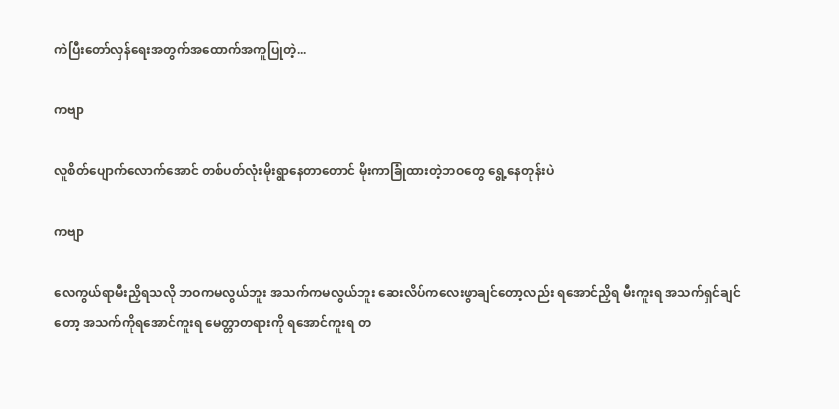ကဲပြီးတော်လှန်ရေးအတွက်အထောက်အကူပြုတဲ့...

ကဗျာ

လူစိတ်ပျောက်လောက်အောင် တစ်ပတ်လုံးမိုးရွာနေတာတောင် မိုးကာခြုံထားတဲ့ဘဝတွေ ရွေ့နေတုန်းပဲ

ကဗျာ

လေကွယ်ရာမီးညှိရသလို ဘဝကမလွယ်ဘူး အသက်ကမလွယ်ဘူး ဆေးလိပ်ကလေးဖွာချင်တော့လည်း ရအောင်ညှိရ မီးကူးရ အသက်ရှင်ချင်တော့ အသက်ကိုရအောင်ကူးရ မေတ္တာတရားကို ရအောင်ကူးရ တ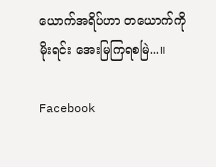ယောက်အရိပ်ဟာ တယောက်ကိုမိုးရင်း အေးမြကြရစမြဲ...။

Facebook